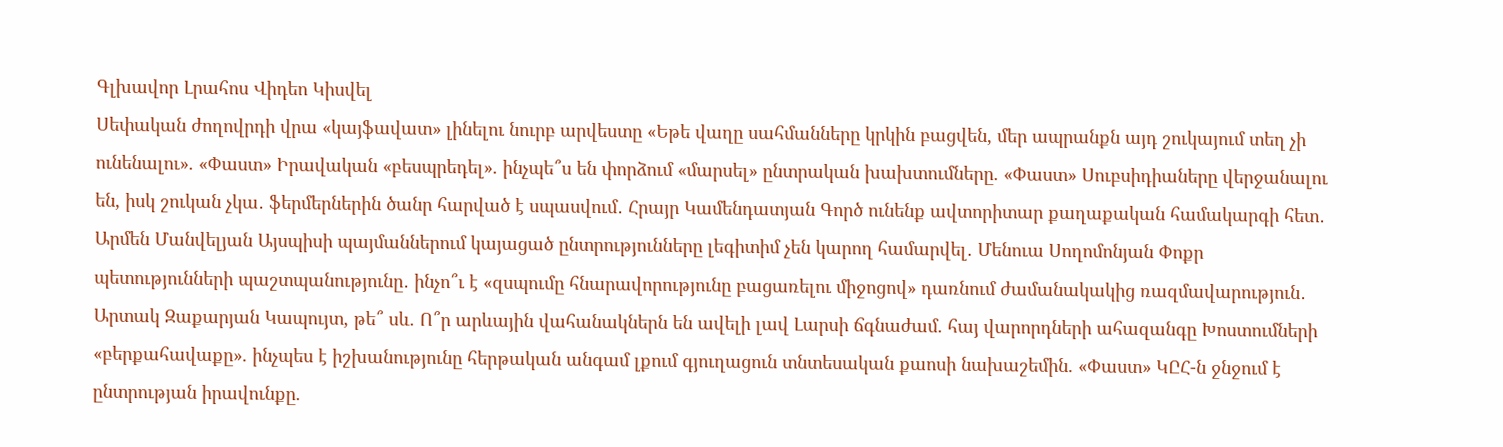Գլխավոր Լրահոս Վիդեո Կիսվել
Սեփական ժողովրդի վրա «կայֆավատ» լինելու նուրբ արվեստը «Եթե վաղը սահմանները կրկին բացվեն, մեր ապրանքն այդ շուկայում տեղ չի ունենալու». «Փաստ» Իրավական «բեսպրեդել». ինչպե՞ս են փորձում «մարսել» ընտրական խախտումները. «Փաստ» Սուբսիդիաները վերջանալու են, իսկ շուկան չկա․ ֆերմերներին ծանր հարված է սպասվում․ Հրայր Կամենդատյան Գործ ունենք ավտորիտար քաղաքական համակարգի հետ․ Արմեն Մանվելյան Այսպիսի պայմաններում կայացած ընտրությունները լեգիտիմ չեն կարող համարվել․ Մենուա Սողոմոնյան Փոքր պետությունների պաշտպանությունը․ ինչո՞ւ է «զսպումը հնարավորությունը բացառելու միջոցով» դառնում ժամանակակից ռազմավարություն․ Արտակ Զաքարյան Կապույտ, թե՞ սև. Ո՞ր արևային վահանակներն են ավելի լավ Լարսի ճգնաժամ. հայ վարորդների ահազանգը Խոստումների «բերքահավաքը». ինչպես է իշխանությունը հերթական անգամ լքում գյուղացուն տնտեսական քաոսի նախաշեմին. «Փաստ» ԿԸՀ-ն ջնջում է ընտրության իրավունքը.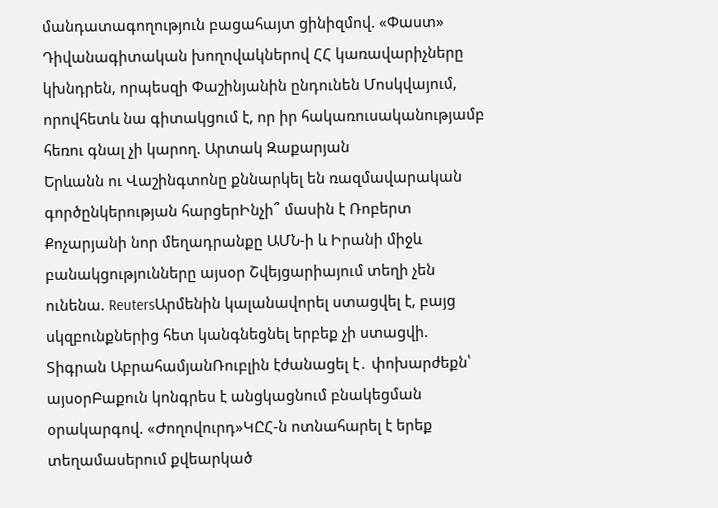մանդատագողություն բացահայտ ցինիզմով. «Փաստ» Դիվանագիտական խողովակներով ՀՀ կառավարիչները կխնդրեն, որպեսզի Փաշինյանին ընդունեն Մոսկվայում, որովհետև նա գիտակցում է, որ իր հակառուսականությամբ հեռու գնալ չի կարող. Արտակ Զաքարյան
Երևանն ու Վաշինգտոնը քննարկել են ռազմավարական գործընկերության հարցերԻնչի՞ մասին է Ռոբերտ Քոչարյանի նոր մեղադրանքը ԱՄՆ-ի և Իրանի միջև բանակցությունները այսօր Շվեյցարիայում տեղի չեն ունենա. ReutersԱրմենին կալանավորել ստացվել է, բայց սկզբունքներից հետ կանգնեցնել երբեք չի ստացվի. Տիգրան ԱբրահամյանՌուբլին էժանացել է․ փոխարժեքն՝ այսօրԲաքուն կոնգրես է անցկացնում բնակեցման օրակարգով. «Ժողովուրդ»ԿԸՀ-ն ոտնահարել է երեք տեղամասերում քվեարկած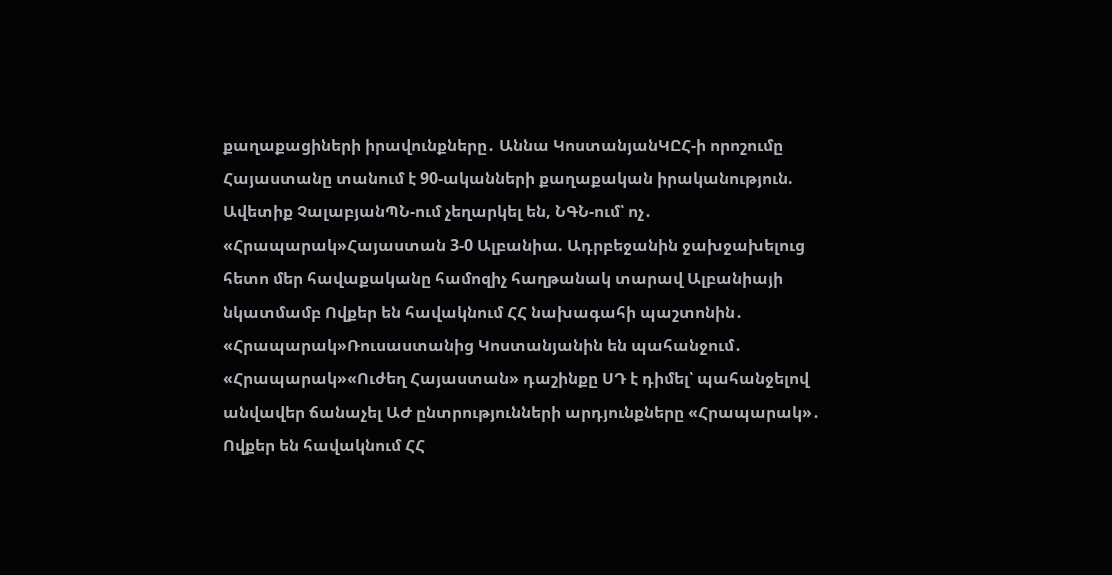քաղաքացիների իրավունքները․ Աննա ԿոստանյանԿԸՀ-ի որոշումը Հայաստանը տանում է 90-ականների քաղաքական իրականություն. Ավետիք ՉալաբյանՊՆ-ում չեղարկել են, ՆԳՆ-ում՝ ոչ․ «Հրապարակ»Հայաստան 3-0 Ալբանիա. Ադրբեջանին ջախջախելուց հետո մեր հավաքականը համոզիչ հաղթանակ տարավ Ալբանիայի նկատմամբ Ովքեր են հավակնում ՀՀ նախագահի պաշտոնին․ «Հրապարակ»Ռուսաստանից Կոստանյանին են պահանջում․ «Հրապարակ»«Ուժեղ Հայաստան» դաշինքը ՍԴ է դիմել՝ պահանջելով անվավեր ճանաչել ԱԺ ընտրությունների արդյունքները «Հրապարակ»․ Ովքեր են հավակնում ՀՀ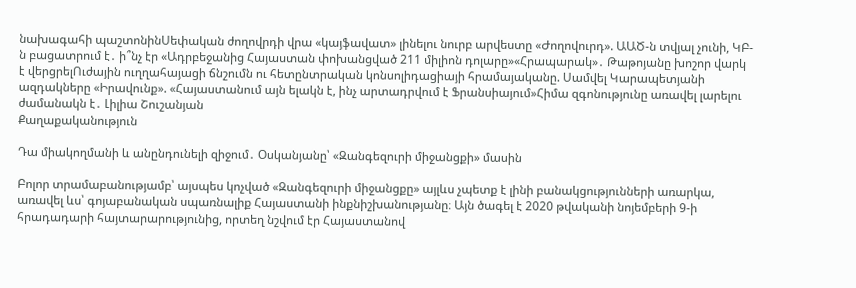նախագահի պաշտոնինՍեփական ժողովրդի վրա «կայֆավատ» լինելու նուրբ արվեստը «Ժողովուրդ». ԱԱԾ-ն տվյալ չունի, ԿԲ-ն բացատրում է․ ի՞նչ էր «Ադրբեջանից Հայաստան փոխանցված 211 միլիոն դոլարը»«Հրապարակ»․ Թաթոյանը խոշոր վարկ է վերցրելՈւժային ուղղահայացի ճնշումն ու հետընտրական կոնսոլիդացիայի հրամայականը. Սամվել Կարապետյանի ազդակները «Իրավունք». «Հայաստանում այն ելակն է, ինչ արտադրվում է Ֆրանսիայում»Հիմա զգոնությունը առավել լարելու ժամանակն է․ Լիլիա Շուշանյան
Քաղաքականություն

Դա միակողմանի և անընդունելի զիջում․ Օսկանյանը՝ «Զանգեզուրի միջանցքի» մասին

Բոլոր տրամաբանությամբ՝ այսպես կոչված «Զանգեզուրի միջանցքը» այլևս չպետք է լինի բանակցությունների առարկա, առավել ևս՝ գոյաբանական սպառնալիք Հայաստանի ինքնիշխանությանը։ Այն ծագել է 2020 թվականի նոյեմբերի 9-ի հրադադարի հայտարարությունից, որտեղ նշվում էր Հայաստանով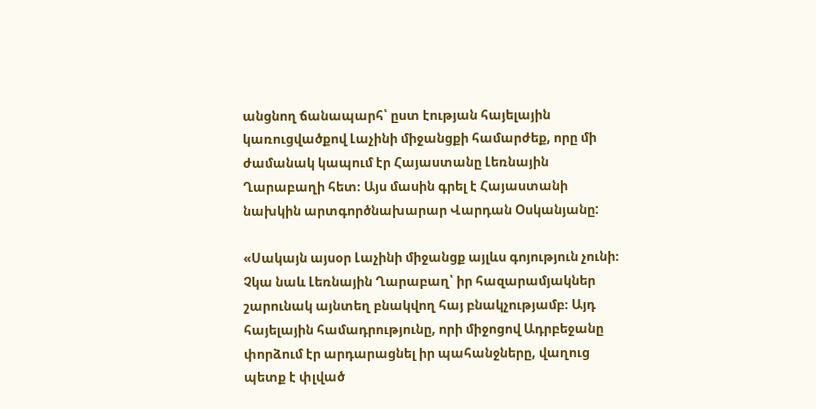անցնող ճանապարհ՝ ըստ էության հայելային կառուցվածքով Լաչինի միջանցքի համարժեք, որը մի ժամանակ կապում էր Հայաստանը Լեռնային Ղարաբաղի հետ։ Այս մասին գրել է Հայաստանի նախկին արտգործնախարար Վարդան Օսկանյանը:

«Սակայն այսօր Լաչինի միջանցք այլևս գոյություն չունի։ Չկա նաև Լեռնային Ղարաբաղ՝ իր հազարամյակներ շարունակ այնտեղ բնակվող հայ բնակչությամբ։ Այդ հայելային համադրությունը, որի միջոցով Ադրբեջանը փորձում էր արդարացնել իր պահանջները, վաղուց պետք է փլված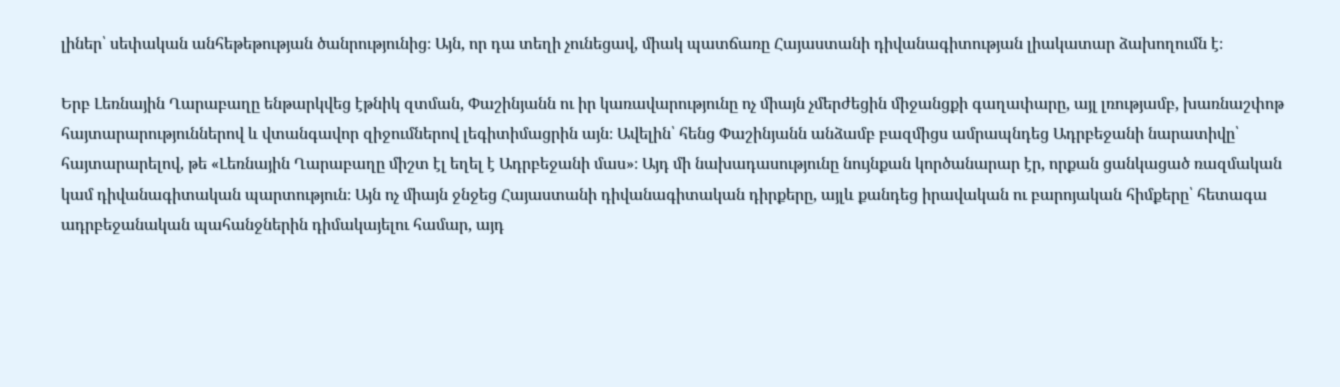լիներ՝ սեփական անհեթեթության ծանրությունից։ Այն, որ դա տեղի չունեցավ, միակ պատճառը Հայաստանի դիվանագիտության լիակատար ձախողումն է։

Երբ Լեռնային Ղարաբաղը ենթարկվեց էթնիկ զտման, Փաշինյանն ու իր կառավարությունը ոչ միայն չմերժեցին միջանցքի գաղափարը, այլ լռությամբ, խառնաշփոթ հայտարարություններով և վտանգավոր զիջումներով լեգիտիմացրին այն։ Ավելին՝ հենց Փաշինյանն անձամբ բազմիցս ամրապնդեց Ադրբեջանի նարատիվը՝ հայտարարելով, թե «Լեռնային Ղարաբաղը միշտ էլ եղել է Ադրբեջանի մաս»։ Այդ մի նախադասությունը նույնքան կործանարար էր, որքան ցանկացած ռազմական կամ դիվանագիտական պարտություն։ Այն ոչ միայն ջնջեց Հայաստանի դիվանագիտական դիրքերը, այլև քանդեց իրավական ու բարոյական հիմքերը՝ հետագա ադրբեջանական պահանջներին դիմակայելու համար, այդ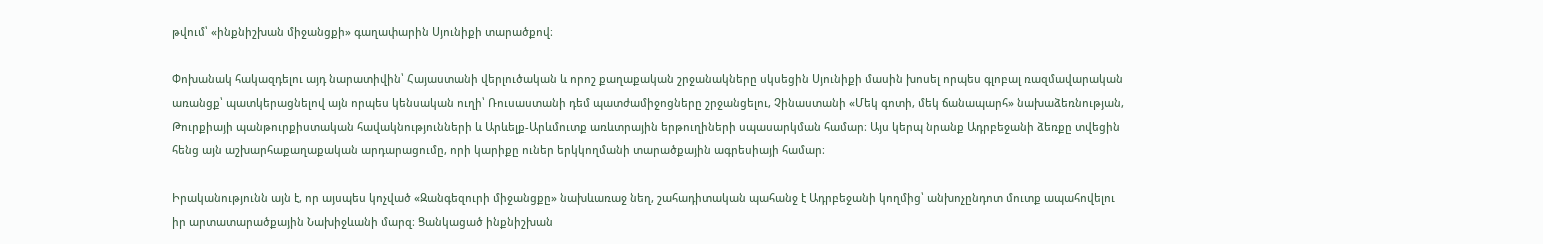թվում՝ «ինքնիշխան միջանցքի» գաղափարին Սյունիքի տարածքով։

Փոխանակ հակազդելու այդ նարատիվին՝ Հայաստանի վերլուծական և որոշ քաղաքական շրջանակները սկսեցին Սյունիքի մասին խոսել որպես գլոբալ ռազմավարական առանցք՝ պատկերացնելով այն որպես կենսական ուղի՝ Ռուսաստանի դեմ պատժամիջոցները շրջանցելու, Չինաստանի «Մեկ գոտի, մեկ ճանապարհ» նախաձեռնության, Թուրքիայի պանթուրքիստական հավակնությունների և Արևելք-Արևմուտք առևտրային երթուղիների սպասարկման համար։ Այս կերպ նրանք Ադրբեջանի ձեռքը տվեցին հենց այն աշխարհաքաղաքական արդարացումը, որի կարիքը ուներ երկկողմանի տարածքային ագրեսիայի համար։

Իրականությունն այն է, որ այսպես կոչված «Զանգեզուրի միջանցքը» նախևառաջ նեղ, շահադիտական պահանջ է Ադրբեջանի կողմից՝ անխոչընդոտ մուտք ապահովելու իր արտատարածքային Նախիջևանի մարզ։ Ցանկացած ինքնիշխան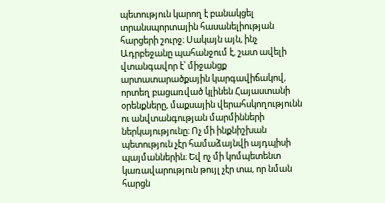պետություն կարող է բանակցել տրանսպորտային հասանելիության հարցերի շուրջ։ Սակայն այն, ինչ Ադրբեջանը պահանջում է, շատ ավելի վտանգավոր է՝ միջանցք արտատարածքային կարգավիճակով, որտեղ բացառված կլինեն Հայաստանի օրենքները, մաքսային վերահսկողությունն ու անվտանգության մարմինների ներկայությունը։ Ոչ մի ինքնիշխան պետություն չէր համաձայնվի այդպիսի պայմաններին։ Եվ ոչ մի կոմպետենտ կառավարություն թույլ չէր տա, որ նման հարցն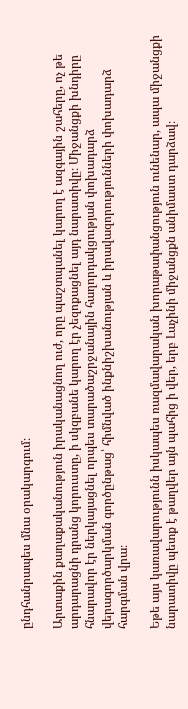ընդհանրապես մնա օրակարգում։

Արտաքին քաղաքականություն իրականացնող ուժ, որը պաշտպանել կարող է ազգային շահերը, ոչ թե արդարացնի դրանց կորուստը, ի սկզբանե կարող էր չեզոքացնել այդ նարատիվը։ Միջանցքի խնդիրը հնարավոր էր ներկայացնել որպես տարածաշրջանային հաղորդակցության փոխադարձ վերագործարկման գործընթաց՝ հիմնված ինքնիշխանության և իրավազորությունների փոխադարձ հարգման վրա։

Եթե այս կառավարությունն իսկապես ռազմավարական խորաթափանցություն ունենար, ապա միջանցքի նարատիվը պետք է թաղվեր այն պահից ի վեր, երբ Լաչինի միջանցքն անիմաստ դարձավ։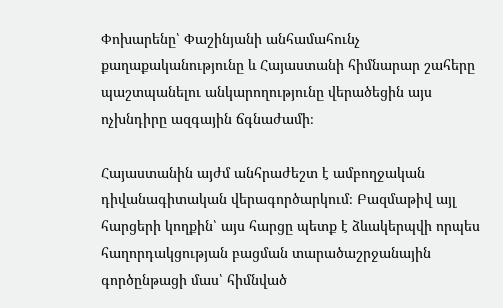Փոխարենը՝ Փաշինյանի անհամահունչ քաղաքականությունը և Հայաստանի հիմնարար շահերը պաշտպանելու անկարողությունը վերածեցին այս ոչխնդիրը ազգային ճգնաժամի։

Հայաստանին այժմ անհրաժեշտ է ամբողջական դիվանագիտական վերագործարկում։ Բազմաթիվ այլ հարցերի կողքին՝ այս հարցը պետք է ձևակերպվի որպես հաղորդակցության բացման տարածաշրջանային գործընթացի մաս՝ հիմնված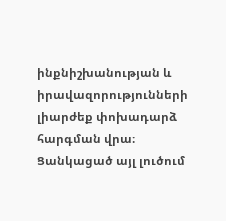ինքնիշխանության և իրավազորությունների լիարժեք փոխադարձ հարգման վրա։ Ցանկացած այլ լուծում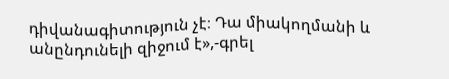դիվանագիտություն չէ։ Դա միակողմանի և անընդունելի զիջում է»,-գրել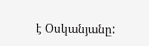է Օսկանյանը: